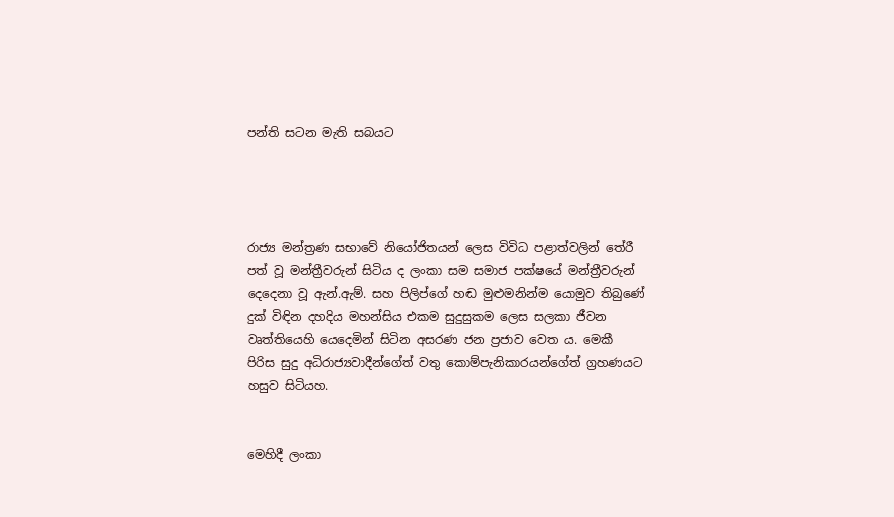පන්ති සටන මැති සබයට




රාජ්‍ය මන්ත්‍රණ සභාවේ නියෝජිතයන් ලෙස විවිධ පළාත්වලින් තේරී පත් වූ මන්ත්‍රීවරුන් සිටිය ද ලංකා සම සමාජ පක්ෂයේ මන්ත්‍රීවරුන් දෙදෙනා වූ ඇන්.ඇම්. සහ පිලිප්ගේ හඬ මුළුමනින්ම යොමුව තිබුණේ දුක් විඳින දහදිය මහන්සිය එකම සුදුසුකම ලෙස සලකා ජීවන වෘත්තියෙහි යෙදෙමින් සිටින අසරණ ජන ප්‍රජාව වෙත ය. මෙකී පිරිස සුදු අධිරාජ්‍යවාදීන්ගේත් වතු කොම්පැනිකාරයන්ගේත් ග්‍රහණයට හසුව සිටියහ.


මෙහිදී ලංකා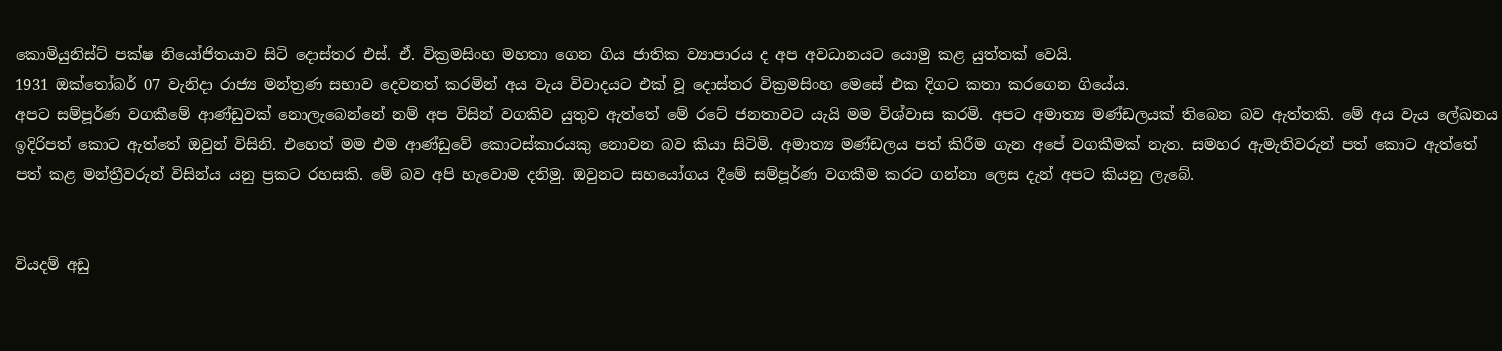කොමියුනිස්ට් පක්ෂ නියෝජිතයාව සිටි දොස්තර එස්. ඒ. වික්‍රමසිංහ මහතා ගෙන ගිය ජාතික ව්‍යාපාරය ද අප අවධානයට යොමු කළ යුත්තක් වෙයි.
1931 ඔක්තෝබර් 07 වැනිදා රාජ්‍ය මන්ත්‍රණ සභාව දෙවනත් කරමින් අය වැය විවාදයට එක් වූ දොස්තර වික්‍රමසිංහ මෙසේ එක දිගට කතා කරගෙන ගියේය.
අපට සම්පූර්ණ වගකීමේ ආණ්ඩුවක් නොලැබෙන්නේ නම් අප විසින් වගකිව යුතුව ඇත්තේ මේ රටේ ජනතාවට යැයි මම විශ්වාස කරමි. අපට අමාත්‍ය මණ්ඩලයක් තිබෙන බව ඇත්තකි. මේ අය වැය ලේඛනය ඉදිරිපත් කොට ඇත්තේ ඔවුන් විසිනි. එහෙත් මම එම ආණ්ඩුවේ කොටස්කාරයකු නොවන බව කියා සිටිමි. අමාත්‍ය මණ්ඩලය පත් කිරීම ගැන අපේ වගකීමක් නැත. සමහර ඇමැතිවරුන් පත් කොට ඇත්තේ පත් කළ මන්ත්‍රීවරුන් විසින්ය යනු ප්‍රකට රහසකි. මේ බව අපි හැවොම දනිමු. ඔවුනට සහයෝගය දීමේ සම්පූර්ණ වගකීම කරට ගන්නා ලෙස දැන් අපට කියනු ලැබේ.


වියදම් අඩු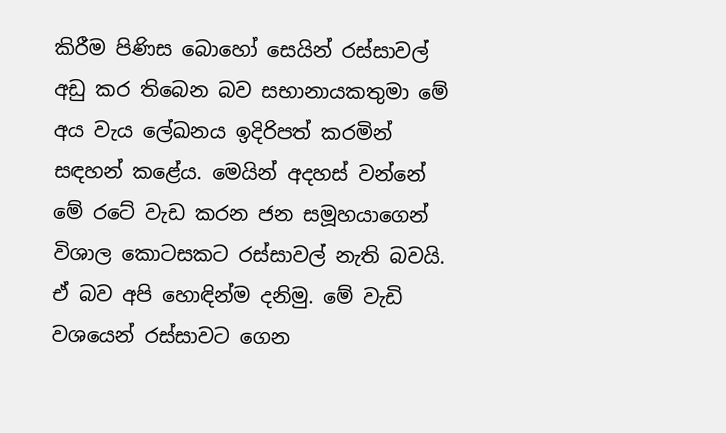කිරීම පිණිස බොහෝ සෙයින් රස්සාවල් අඩු කර තිබෙන බව සභානායකතුමා මේ අය වැය ලේඛනය ඉදිරිපත් කරමින් සඳහන් කළේය. මෙයින් අදහස් වන්නේ මේ රටේ වැඩ කරන ජන සමූහයාගෙන් විශාල කොටසකට රස්සාවල් නැති බවයි. ඒ බව අපි හොඳින්ම දනිමු. මේ වැඩි වශයෙන් රස්සාවට ගෙන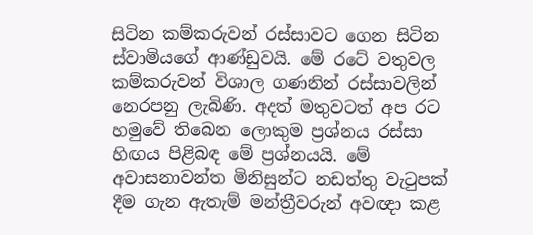සිටින කම්කරුවන් රස්සාවට ගෙන සිටින ස්වාමියගේ ආණ්ඩුවයි. මේ රටේ වතුවල කම්කරුවන් විශාල ගණනින් රස්සාවලින් නෙරපනු ලැබිණි. අදත් මතුවටත් අප රට හමුවේ තිබෙන ලොකුම ප්‍රශ්නය රස්සා හිඟය පිළිබඳ මේ ප්‍රශ්නයයි. මේ අවාසනාවන්ත මිනිසුන්ට නඩත්තු වැටුපක් දීම ගැන ඇතැම් මන්ත්‍රීවරුන් අවඥා කළ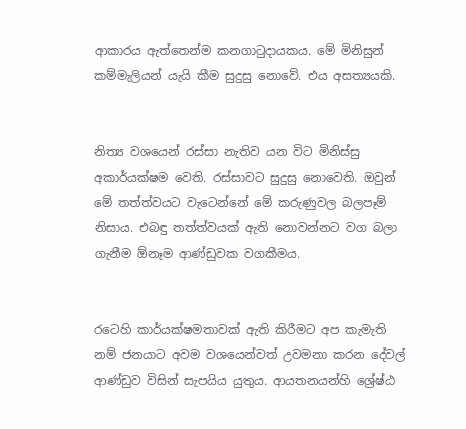ආකාරය ඇත්තෙන්ම කනගාටුදායකය. මේ මිනිසුන් කම්මැලියන් යැයි කීම සුදුසු නොවේ. එය අසත්‍යයකි.


නිත්‍ය වශයෙන් රස්සා නැතිව යන විට මිනිස්සු අකාර්යක්ෂම වෙති. රස්සාවට සුදුසු නොවෙති. ඔවුන් මේ තත්ත්වයට වැටෙන්නේ මේ කරුණුවල බලපෑම් නිසාය. එබඳු තත්ත්වයක් ඇති නොවන්නට වග බලා ගැනීම ඕනෑම ආණ්ඩුවක වගකීමය.


රටෙහි කාර්යක්ෂමතාවක් ඇති කිරීමට අප කැමැති නම් ජනයාට අවම වශයෙන්වත් උවමනා කරන දේවල් ආණ්ඩුව විසින් සැපයිය යුතුය. ආයතනයන්හි ශ්‍රේෂ්ඨ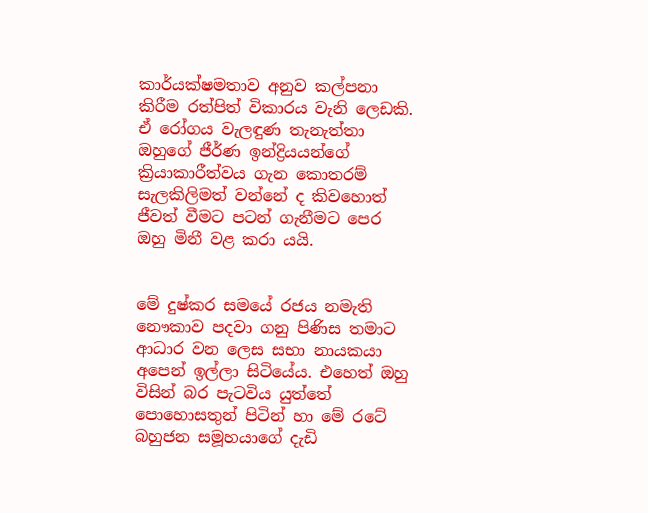කාර්යක්ෂමතාව අනුව කල්පනා කිරීම රත්පිත් විකාරය වැනි ලෙඩකි. ඒ රෝගය වැලඳුණ තැනැත්තා ඔහුගේ ජීර්ණ ඉන්ද්‍රියයන්ගේ ක්‍රියාකාරීත්වය ගැන කොතරම් සැලකිලිමත් වන්නේ ද කිවහොත් ජීවත් වීමට පටන් ගැනීමට පෙර ඔහු මිනී වළ කරා යයි.


මේ දුෂ්කර සමයේ රජය නමැති නෞකාව පදවා ගනු පිණිස තමාට ආධාර වන ලෙස සභා නායකයා අපෙන් ඉල්ලා සිටියේය. එහෙත් ඔහු විසින් බර පැටවිය යුත්තේ පොහොසතුන් පිටින් හා මේ රටේ බහුජන සමූහයාගේ දැඩි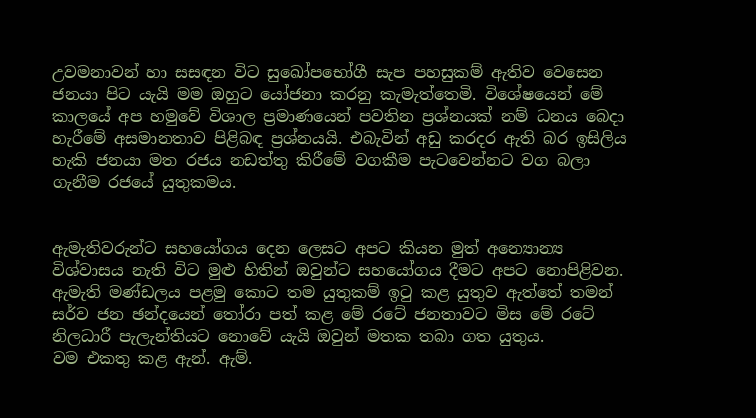උවමනාවන් හා සසඳන විට සුඛෝපභෝගී සැප පහසුකම් ඇතිව වෙසෙන ජනයා පිට යැයි මම ඔහුට යෝජනා කරනු කැමැත්තෙමි. විශේෂයෙන් මේ කාලයේ අප හමුවේ විශාල ප්‍රමාණයෙන් පවතින ප්‍රශ්නයක් නම් ධනය බෙදා හැරීමේ අසමානතාව පිළිබඳ ප්‍රශ්නයයි. එබැවින් අඩු කරදර ඇති බර ඉසිලිය හැකි ජනයා මත රජය නඩත්තු කිරීමේ වගකීම පැටවෙන්නට වග බලා ගැනීම රජයේ යුතුකමය.


ඇමැතිවරුන්ට සහයෝගය දෙන ලෙසට අපට කියන මුත් අන්‍යොන්‍ය විශ්වාසය නැති විට මුළු හිතින් ඔවුන්ට සහයෝගය දීමට අපට නොපිළිවන. ඇමැති මණ්ඩලය පළමු කොට තම යුතුකම් ඉටු කළ යුතුව ඇත්තේ තමන් සර්ව ජන ඡන්දයෙන් තෝරා පත් කළ මේ රටේ ජනතාවට මිස මේ රටේ නිලධාරී පැලැන්තියට නොවේ යැයි ඔවුන් මතක තබා ගත යුතුය.
වම එකතු කළ ඇන්. ඇම්.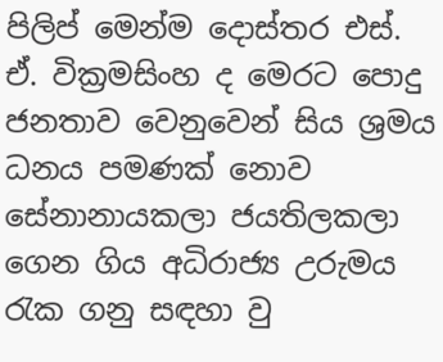පිලිප් මෙන්ම දොස්තර එස්. ඒ. වික්‍රමසිංහ ද මෙරට පොදු ජනතාව වෙනුවෙන් සිය ශ්‍රමය ධනය පමණක් නොව සේනානායකලා ජයතිලකලා ගෙන ගිය අධිරාජ්‍ය උරුමය රැක ගනු සඳහා වු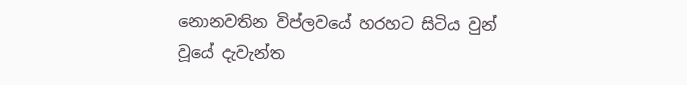නොනවතින විප්ලවයේ හරහට සිටිය වුන් වූයේ දැවැන්ත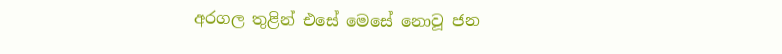අරගල තුළින් එසේ මෙසේ නොවූ ජන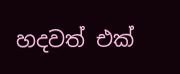හදවත් එක්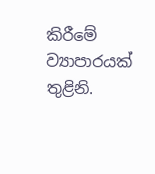කිරීමේ ව්‍යාපාරයක් තුළිනි.